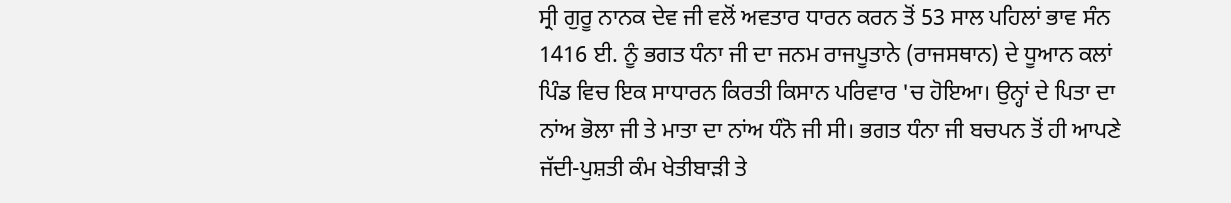ਸ੍ਰੀ ਗੁਰੂ ਨਾਨਕ ਦੇਵ ਜੀ ਵਲੋਂ ਅਵਤਾਰ ਧਾਰਨ ਕਰਨ ਤੋਂ 53 ਸਾਲ ਪਹਿਲਾਂ ਭਾਵ ਸੰਨ 1416 ਈ. ਨੂੰ ਭਗਤ ਧੰਨਾ ਜੀ ਦਾ ਜਨਮ ਰਾਜਪੂਤਾਨੇ (ਰਾਜਸਥਾਨ) ਦੇ ਧੂਆਨ ਕਲਾਂ ਪਿੰਡ ਵਿਚ ਇਕ ਸਾਧਾਰਨ ਕਿਰਤੀ ਕਿਸਾਨ ਪਰਿਵਾਰ 'ਚ ਹੋਇਆ। ਉਨ੍ਹਾਂ ਦੇ ਪਿਤਾ ਦਾ ਨਾਂਅ ਭੋਲਾ ਜੀ ਤੇ ਮਾਤਾ ਦਾ ਨਾਂਅ ਧੰਨੋ ਜੀ ਸੀ। ਭਗਤ ਧੰਨਾ ਜੀ ਬਚਪਨ ਤੋਂ ਹੀ ਆਪਣੇ ਜੱਦੀ-ਪੁਸ਼ਤੀ ਕੰਮ ਖੇਤੀਬਾੜੀ ਤੇ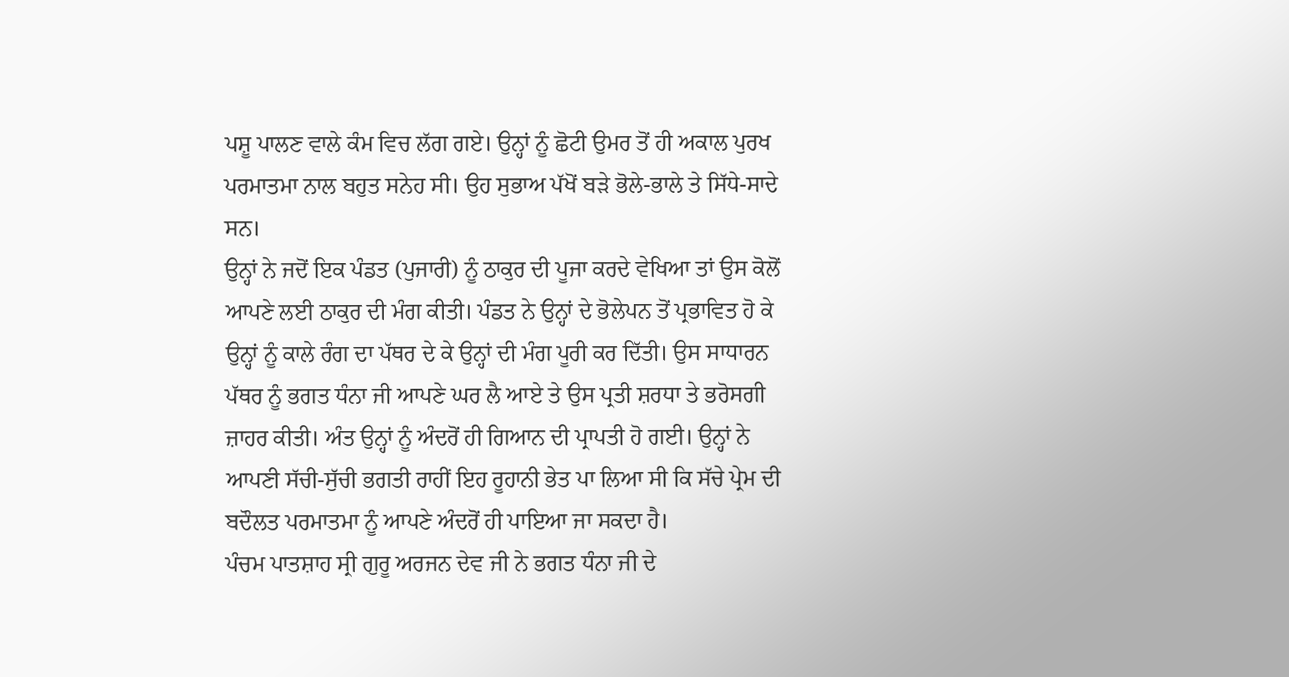ਪਸ਼ੂ ਪਾਲਣ ਵਾਲੇ ਕੰਮ ਵਿਚ ਲੱਗ ਗਏ। ਉਨ੍ਹਾਂ ਨੂੰ ਛੋਟੀ ਉਮਰ ਤੋਂ ਹੀ ਅਕਾਲ ਪੁਰਖ ਪਰਮਾਤਮਾ ਨਾਲ ਬਹੁਤ ਸਨੇਹ ਸੀ। ਉਹ ਸੁਭਾਅ ਪੱਖੋਂ ਬੜੇ ਭੋਲੇ-ਭਾਲੇ ਤੇ ਸਿੱਧੇ-ਸਾਦੇ ਸਨ।
ਉਨ੍ਹਾਂ ਨੇ ਜਦੋਂ ਇਕ ਪੰਡਤ (ਪੁਜਾਰੀ) ਨੂੰ ਠਾਕੁਰ ਦੀ ਪੂਜਾ ਕਰਦੇ ਵੇਖਿਆ ਤਾਂ ਉਸ ਕੋਲੋਂ ਆਪਣੇ ਲਈ ਠਾਕੁਰ ਦੀ ਮੰਗ ਕੀਤੀ। ਪੰਡਤ ਨੇ ਉਨ੍ਹਾਂ ਦੇ ਭੋਲੇਪਨ ਤੋਂ ਪ੍ਰਭਾਵਿਤ ਹੋ ਕੇ ਉਨ੍ਹਾਂ ਨੂੰ ਕਾਲੇ ਰੰਗ ਦਾ ਪੱਥਰ ਦੇ ਕੇ ਉਨ੍ਹਾਂ ਦੀ ਮੰਗ ਪੂਰੀ ਕਰ ਦਿੱਤੀ। ਉਸ ਸਾਧਾਰਨ ਪੱਥਰ ਨੂੰ ਭਗਤ ਧੰਨਾ ਜੀ ਆਪਣੇ ਘਰ ਲੈ ਆਏ ਤੇ ਉਸ ਪ੍ਰਤੀ ਸ਼ਰਧਾ ਤੇ ਭਰੋਸਗੀ ਜ਼ਾਹਰ ਕੀਤੀ। ਅੰਤ ਉਨ੍ਹਾਂ ਨੂੰ ਅੰਦਰੋਂ ਹੀ ਗਿਆਨ ਦੀ ਪ੍ਰਾਪਤੀ ਹੋ ਗਈ। ਉਨ੍ਹਾਂ ਨੇ ਆਪਣੀ ਸੱਚੀ-ਸੁੱਚੀ ਭਗਤੀ ਰਾਹੀਂ ਇਹ ਰੂਹਾਨੀ ਭੇਤ ਪਾ ਲਿਆ ਸੀ ਕਿ ਸੱਚੇ ਪ੍ਰੇਮ ਦੀ ਬਦੌਲਤ ਪਰਮਾਤਮਾ ਨੂੰ ਆਪਣੇ ਅੰਦਰੋਂ ਹੀ ਪਾਇਆ ਜਾ ਸਕਦਾ ਹੈ।
ਪੰਚਮ ਪਾਤਸ਼ਾਹ ਸ੍ਰੀ ਗੁਰੂ ਅਰਜਨ ਦੇਵ ਜੀ ਨੇ ਭਗਤ ਧੰਨਾ ਜੀ ਦੇ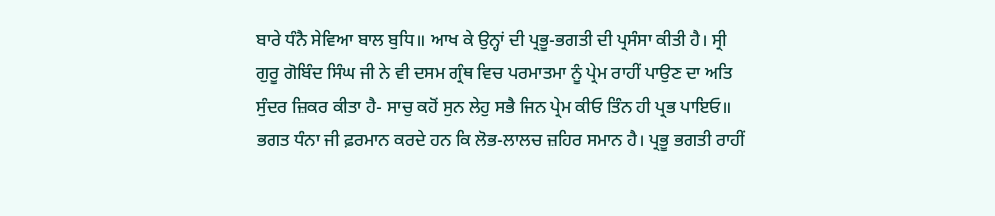ਬਾਰੇ ਧੰਨੈ ਸੇਵਿਆ ਬਾਲ ਬੁਧਿ॥ ਆਖ ਕੇ ਉਨ੍ਹਾਂ ਦੀ ਪ੍ਰਭੂ-ਭਗਤੀ ਦੀ ਪ੍ਰਸੰਸਾ ਕੀਤੀ ਹੈ। ਸ੍ਰੀ ਗੁਰੂ ਗੋਬਿੰਦ ਸਿੰਘ ਜੀ ਨੇ ਵੀ ਦਸਮ ਗ੍ਰੰਥ ਵਿਚ ਪਰਮਾਤਮਾ ਨੂੰ ਪ੍ਰੇਮ ਰਾਹੀਂ ਪਾਉਣ ਦਾ ਅਤਿ ਸੁੰਦਰ ਜ਼ਿਕਰ ਕੀਤਾ ਹੈ- ਸਾਚੁ ਕਹੋਂ ਸੁਨ ਲੇਹੁ ਸਭੈ ਜਿਨ ਪ੍ਰੇਮ ਕੀਓ ਤਿੰਨ ਹੀ ਪ੍ਰਭ ਪਾਇਓ॥
ਭਗਤ ਧੰਨਾ ਜੀ ਫ਼ਰਮਾਨ ਕਰਦੇ ਹਨ ਕਿ ਲੋਭ-ਲਾਲਚ ਜ਼ਹਿਰ ਸਮਾਨ ਹੈ। ਪ੍ਰਭੂ ਭਗਤੀ ਰਾਹੀਂ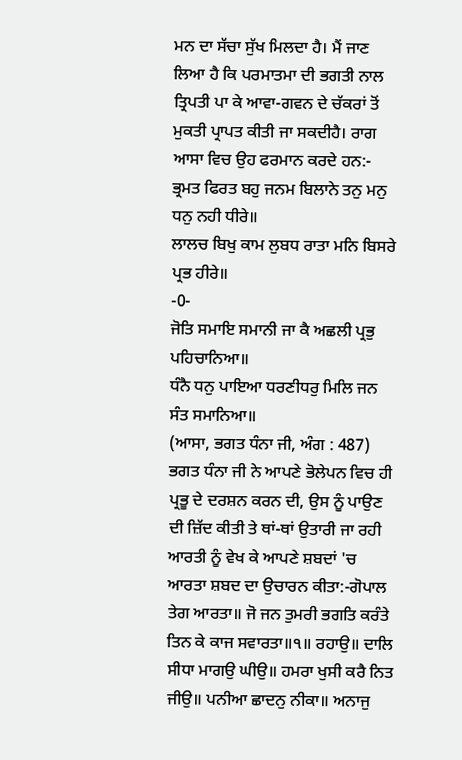ਮਨ ਦਾ ਸੱਚਾ ਸੁੱਖ ਮਿਲਦਾ ਹੈ। ਮੈਂ ਜਾਣ ਲਿਆ ਹੈ ਕਿ ਪਰਮਾਤਮਾ ਦੀ ਭਗਤੀ ਨਾਲ ਤ੍ਰਿਪਤੀ ਪਾ ਕੇ ਆਵਾ-ਗਵਨ ਦੇ ਚੱਕਰਾਂ ਤੋਂ ਮੁਕਤੀ ਪ੍ਰਾਪਤ ਕੀਤੀ ਜਾ ਸਕਦੀਹੈ। ਰਾਗ ਆਸਾ ਵਿਚ ਉਹ ਫਰਮਾਨ ਕਰਦੇ ਹਨ:-
ਭ੍ਰਮਤ ਫਿਰਤ ਬਹੁ ਜਨਮ ਬਿਲਾਨੇ ਤਨੁ ਮਨੁ ਧਨੁ ਨਹੀ ਧੀਰੇ॥
ਲਾਲਚ ਬਿਖੁ ਕਾਮ ਲੁਬਧ ਰਾਤਾ ਮਨਿ ਬਿਸਰੇ ਪ੍ਰਭ ਹੀਰੇ॥
-0-
ਜੋਤਿ ਸਮਾਇ ਸਮਾਨੀ ਜਾ ਕੈ ਅਛਲੀ ਪ੍ਰਭੁ ਪਹਿਚਾਨਿਆ॥
ਧੰਨੈ ਧਨੁ ਪਾਇਆ ਧਰਣੀਧਰੁ ਮਿਲਿ ਜਨ ਸੰਤ ਸਮਾਨਿਆ॥
(ਆਸਾ, ਭਗਤ ਧੰਨਾ ਜੀ, ਅੰਗ : 487)
ਭਗਤ ਧੰਨਾ ਜੀ ਨੇ ਆਪਣੇ ਭੋਲੇਪਨ ਵਿਚ ਹੀ ਪ੍ਰਭੂ ਦੇ ਦਰਸ਼ਨ ਕਰਨ ਦੀ, ਉਸ ਨੂੰ ਪਾਉਣ ਦੀ ਜ਼ਿੱਦ ਕੀਤੀ ਤੇ ਥਾਂ-ਥਾਂ ਉਤਾਰੀ ਜਾ ਰਹੀ ਆਰਤੀ ਨੂੰ ਵੇਖ ਕੇ ਆਪਣੇ ਸ਼ਬਦਾਂ 'ਚ ਆਰਤਾ ਸ਼ਬਦ ਦਾ ਉਚਾਰਨ ਕੀਤਾ:-ਗੋਪਾਲ ਤੇਗ ਆਰਤਾ॥ ਜੋ ਜਨ ਤੁਮਰੀ ਭਗਤਿ ਕਰੰਤੇ ਤਿਨ ਕੇ ਕਾਜ ਸਵਾਰਤਾ॥੧॥ ਰਹਾਉ॥ ਦਾਲਿ ਸੀਧਾ ਮਾਗਉ ਘੀਉ॥ ਹਮਰਾ ਖੁਸੀ ਕਰੈ ਨਿਤ ਜੀਉ॥ ਪਨੀਆ ਛਾਦਨੁ ਨੀਕਾ॥ ਅਨਾਜੁ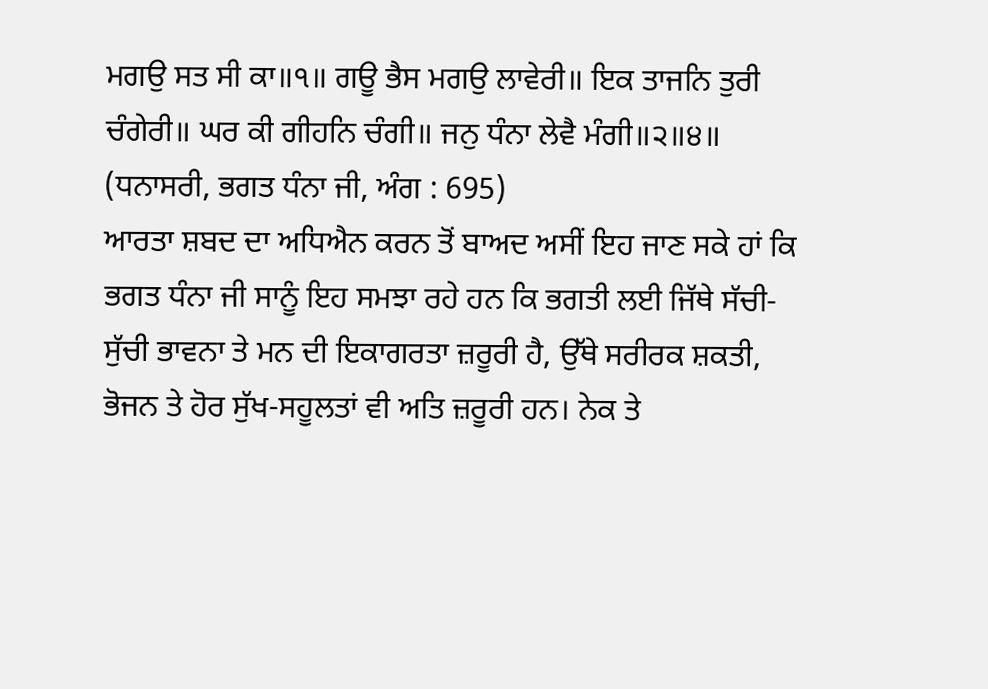ਮਗਉ ਸਤ ਸੀ ਕਾ॥੧॥ ਗਊ ਭੈਸ ਮਗਉ ਲਾਵੇਰੀ॥ ਇਕ ਤਾਜਨਿ ਤੁਰੀ ਚੰਗੇਰੀ॥ ਘਰ ਕੀ ਗੀਹਨਿ ਚੰਗੀ॥ ਜਨੁ ਧੰਨਾ ਲੇਵੈ ਮੰਗੀ॥੨॥੪॥
(ਧਨਾਸਰੀ, ਭਗਤ ਧੰਨਾ ਜੀ, ਅੰਗ : 695)
ਆਰਤਾ ਸ਼ਬਦ ਦਾ ਅਧਿਐਨ ਕਰਨ ਤੋਂ ਬਾਅਦ ਅਸੀਂ ਇਹ ਜਾਣ ਸਕੇ ਹਾਂ ਕਿ ਭਗਤ ਧੰਨਾ ਜੀ ਸਾਨੂੰ ਇਹ ਸਮਝਾ ਰਹੇ ਹਨ ਕਿ ਭਗਤੀ ਲਈ ਜਿੱਥੇ ਸੱਚੀ-ਸੁੱਚੀ ਭਾਵਨਾ ਤੇ ਮਨ ਦੀ ਇਕਾਗਰਤਾ ਜ਼ਰੂਰੀ ਹੈ, ਉੱਥੇ ਸਰੀਰਕ ਸ਼ਕਤੀ, ਭੋਜਨ ਤੇ ਹੋਰ ਸੁੱਖ-ਸਹੂਲਤਾਂ ਵੀ ਅਤਿ ਜ਼ਰੂਰੀ ਹਨ। ਨੇਕ ਤੇ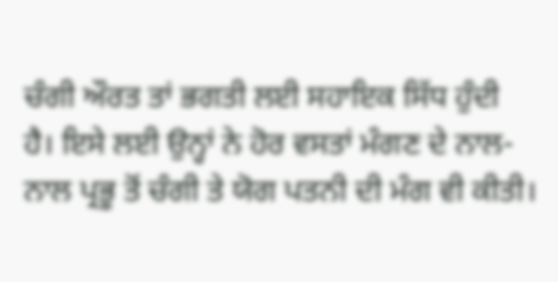ਚੰਗੀ ਔਰਤ ਤਾਂ ਭਗਤੀ ਲਈ ਸਹਾਇਕ ਸਿੱਧ ਹੁੰਦੀ ਹੈ। ਇਸੇ ਲਈ ਉਨ੍ਹਾਂ ਨੇ ਹੋਰ ਵਸਤਾਂ ਮੰਗਣ ਦੇ ਨਾਲ-ਨਾਲ ਪ੍ਰਭੂ ਤੋਂ ਚੰਗੀ ਤੇ ਯੋਗ ਪਤਨੀ ਦੀ ਮੰਗ ਵੀ ਕੀਤੀ।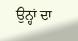ਉਨ੍ਹਾਂ ਦਾ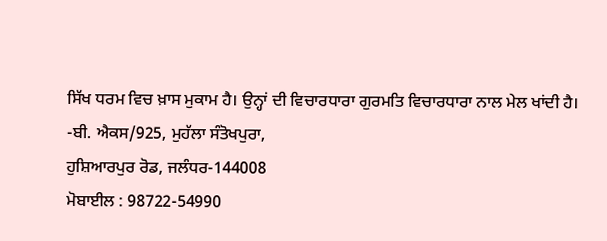ਸਿੱਖ ਧਰਮ ਵਿਚ ਖ਼ਾਸ ਮੁਕਾਮ ਹੈ। ਉਨ੍ਹਾਂ ਦੀ ਵਿਚਾਰਧਾਰਾ ਗੁਰਮਤਿ ਵਿਚਾਰਧਾਰਾ ਨਾਲ ਮੇਲ ਖਾਂਦੀ ਹੈ।
-ਬੀ. ਐਕਸ/925, ਮੁਹੱਲਾ ਸੰਤੋਖਪੁਰਾ,
ਹੁਸ਼ਿਆਰਪੁਰ ਰੋਡ, ਜਲੰਧਰ-144008
ਮੋਬਾਈਲ : 98722-54990